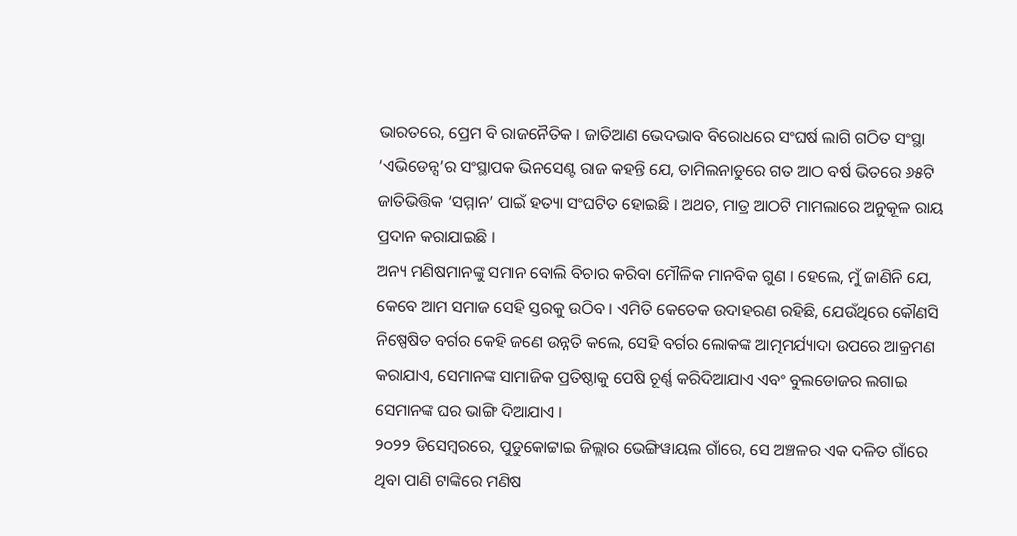ଭାରତରେ, ପ୍ରେମ ବି ରାଜନୈତିକ । ଜାତିଆଣ ଭେଦଭାବ ବିରୋଧରେ ସଂଘର୍ଷ ଲାଗି ଗଠିତ ସଂସ୍ଥା ‘ଏଭିଡେନ୍ସ’ର ସଂସ୍ଥାପକ ଭିନସେଣ୍ଟ ରାଜ କହନ୍ତି ଯେ, ତାମିଲନାଡୁରେ ଗତ ଆଠ ବର୍ଷ ଭିତରେ ୬୫ଟି ଜାତିଭିତ୍ତିକ ‘ସମ୍ମାନ’ ପାଇଁ ହତ୍ୟା ସଂଘଟିତ ହୋଇଛି । ଅଥଚ, ମାତ୍ର ଆଠଟି ମାମଲାରେ ଅନୁକୂଳ ରାୟ ପ୍ରଦାନ କରାଯାଇଛି ।
ଅନ୍ୟ ମଣିଷମାନଙ୍କୁ ସମାନ ବୋଲି ବିଚାର କରିବା ମୌଳିକ ମାନବିକ ଗୁଣ । ହେଲେ, ମୁଁ ଜାଣିନି ଯେ, କେବେ ଆମ ସମାଜ ସେହି ସ୍ତରକୁ ଉଠିବ । ଏମିତି କେତେକ ଉଦାହରଣ ରହିଛି, ଯେଉଁଥିରେ କୌଣସି ନିଷ୍ପେଷିତ ବର୍ଗର କେହି ଜଣେ ଉନ୍ନତି କଲେ, ସେହି ବର୍ଗର ଲୋକଙ୍କ ଆତ୍ମମର୍ଯ୍ୟାଦା ଉପରେ ଆକ୍ରମଣ କରାଯାଏ, ସେମାନଙ୍କ ସାମାଜିକ ପ୍ରତିଷ୍ଠାକୁ ପେଷି ଚୂର୍ଣ୍ଣ କରିଦିଆଯାଏ ଏବଂ ବୁଲଡୋଜର ଲଗାଇ ସେମାନଙ୍କ ଘର ଭାଙ୍ଗି ଦିଆଯାଏ ।
୨୦୨୨ ଡିସେମ୍ବରରେ, ପୁଡୁକୋଟ୍ଟାଇ ଜିଲ୍ଲାର ଭେଙ୍ଗିୱାୟଲ ଗାଁରେ, ସେ ଅଞ୍ଚଳର ଏକ ଦଳିତ ଗାଁରେ ଥିବା ପାଣି ଟାଙ୍କିରେ ମଣିଷ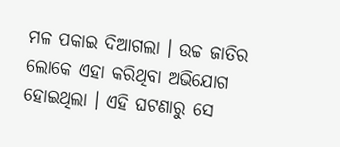ମଳ ପକାଇ ଦିଆଗଲା । ଉଚ୍ଚ ଜାତିର ଲୋକେ ଏହା କରିଥିବା ଅଭିଯୋଗ ହୋଇଥିଲା । ଏହି ଘଟଣାରୁ ସେ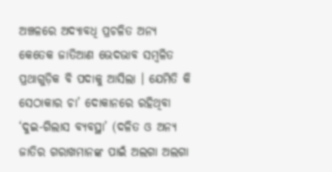ଅଞ୍ଚଳରେ ଅଦ୍ୟାବଧି ପ୍ରଚଳିତ ଅନ୍ୟ କେତେକ ଜାତିଆଣ ଭେଦଭାବ ସମ୍ବଳିତ ପ୍ରଥାଗୁଡ଼ିକ ବି ପଦାକୁ ଆସିଲା । ଯେମିତି କି ସେଠାକାର ଚା’ ଦୋକାନରେ ରହିଥିବା ‘ଦୁଇ-ଗିଲାସ ବ୍ୟବସ୍ଥା’ (ଦଳିତ ଓ ଅନ୍ୟ ଜାତିର ଗରାଖମାନଙ୍କ ପାଇଁ ଅଲଗା ଅଲଗା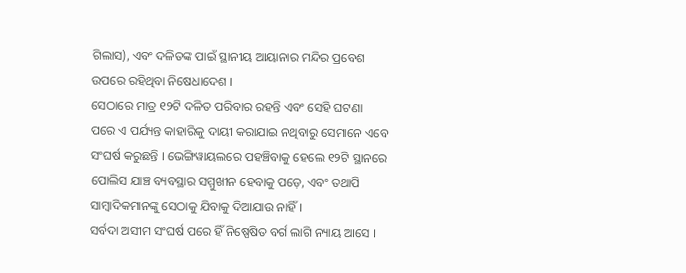ଗିଲାସ), ଏବଂ ଦଳିତଙ୍କ ପାଇଁ ସ୍ଥାନୀୟ ଆୟାନାର ମନ୍ଦିର ପ୍ରବେଶ ଉପରେ ରହିଥିବା ନିଷେଧାଦେଶ ।
ସେଠାରେ ମାତ୍ର ୧୨ଟି ଦଳିତ ପରିବାର ରହନ୍ତି ଏବଂ ସେହି ଘଟଣା ପରେ ଏ ପର୍ଯ୍ୟନ୍ତ କାହାରିକୁ ଦାୟୀ କରାଯାଇ ନଥିବାରୁ ସେମାନେ ଏବେ ସଂଘର୍ଷ କରୁଛନ୍ତି । ଭେଙ୍ଗିୱାୟଲରେ ପହଞ୍ଚିବାକୁ ହେଲେ ୧୨ଟି ସ୍ଥାନରେ ପୋଲିସ ଯାଞ୍ଚ ବ୍ୟବସ୍ଥାର ସମ୍ମୁଖୀନ ହେବାକୁ ପଡ଼େ, ଏବଂ ତଥାପି ସାମ୍ବାଦିକମାନଙ୍କୁ ସେଠାକୁ ଯିବାକୁ ଦିଆଯାଉ ନାହିଁ ।
ସର୍ବଦା ଅସୀମ ସଂଘର୍ଷ ପରେ ହିଁ ନିଷ୍ପେଷିତ ବର୍ଗ ଲାଗି ନ୍ୟାୟ ଆସେ ।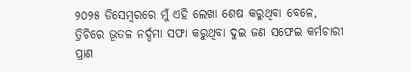୨୦୨୫ ଡିସେମ୍ବରରେ ମୁଁ ଏହି ଲେଖା ଶେଷ କରୁଥିବା ବେଳେ, ତ୍ରିଚିରେ ଭୂତଳ ନର୍ଦ୍ଦମା ସଫା କରୁଥିବା ଦୁଇ ଜଣ ସଫେଇ କର୍ମଚାରୀ ପ୍ରାଣ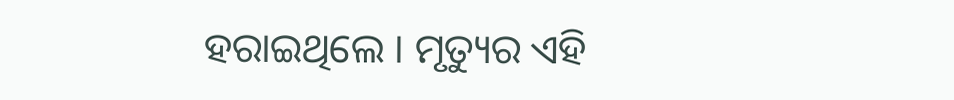ହରାଇଥିଲେ । ମୃତ୍ୟୁର ଏହି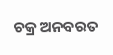ଚକ୍ର ଅନବରତ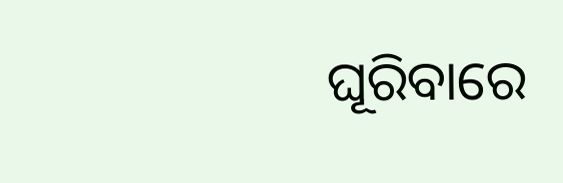ଘୂରିବାରେ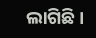ଲାଗିଛି ।